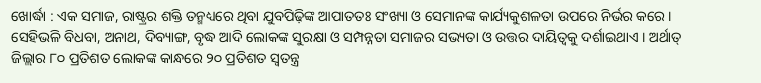ଖୋର୍ଦ୍ଧା : ଏକ ସମାଜ, ରାଷ୍ଟ୍ରର ଶକ୍ତି ତନ୍ମଧ୍ୟରେ ଥିବା ଯୁବପିଢ଼ିଙ୍କ ଆପାତତଃ ସଂଖ୍ୟା ଓ ସେମାନଙ୍କ କାର୍ଯ୍ୟକୁଶଳତା ଉପରେ ନିର୍ଭର କରେ । ସେହିଭଳି ବିଧବା, ଅନାଥ, ଦିବ୍ୟାଙ୍ଗ, ବୃଦ୍ଧ ଆଦି ଲୋକଙ୍କ ସୁରକ୍ଷା ଓ ସମ୍ପନ୍ନତା ସମାଜର ସଭ୍ୟତା ଓ ଉତ୍ତର ଦାୟିତ୍ୱକୁ ଦର୍ଶାଇଥାଏ । ଅର୍ଥାତ୍ ଜିଲ୍ଲାର ୮୦ ପ୍ରତିଶତ ଲୋକଙ୍କ କାନ୍ଧରେ ୨୦ ପ୍ରତିଶତ ସ୍ୱତନ୍ତ୍ର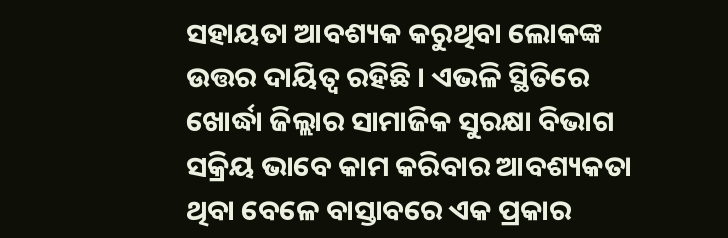ସହାୟତା ଆବଶ୍ୟକ କରୁଥିବା ଲୋକଙ୍କ ଉତ୍ତର ଦାୟିତ୍ୱ ରହିଛି । ଏଭଳି ସ୍ଥିତିରେ ଖୋର୍ଦ୍ଧା ଜିଲ୍ଲାର ସାମାଜିକ ସୁରକ୍ଷା ବିଭାଗ ସକ୍ରିୟ ଭାବେ କାମ କରିବାର ଆବଶ୍ୟକତା ଥିବା ବେଳେ ବାସ୍ତାବରେ ଏକ ପ୍ରକାର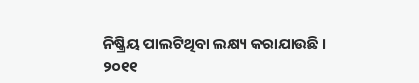ନିଷ୍କ୍ରିୟ ପାଲଟିଥିବା ଲକ୍ଷ୍ୟ କରାଯାଉଛି ।
୨୦୧୧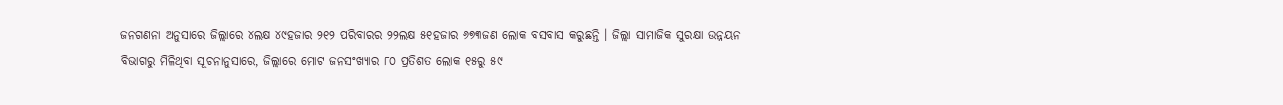ଜନଗଣନା ଅନୁସାରେ ଜିଲ୍ଲାରେ ୪ଲକ୍ଷ ୪୯ହଜାର ୨୧୨ ପରିବାରର ୨୨ଲକ୍ଷ ୫୧ହଜାର ୬୭୩ଜଣ ଲୋକ ବସବାସ କରୁଛନ୍ତି । ଜିଲ୍ଲା ସାମାଜିକ ସୁରକ୍ଷା ଉନ୍ନୟନ ବିଭାଗରୁ ମିଳିଥିବା ସୂଚନାନୁସାରେ, ଜିଲ୍ଲାରେ ମୋଟ ଜନସଂଖ୍ୟାର ୮୦ ପ୍ରତିଶତ ଲୋକ ୧୫ରୁ ୫୯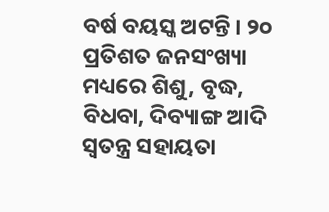ବର୍ଷ ବୟସ୍କ ଅଟନ୍ତି । ୨୦ ପ୍ରତିଶତ ଜନସଂଖ୍ୟା ମଧ୍ୟରେ ଶିଶୁ, ବୃଦ୍ଧ, ବିଧବା, ଦିବ୍ୟାଙ୍ଗ ଆଦି ସ୍ୱତନ୍ତ୍ର ସହାୟତା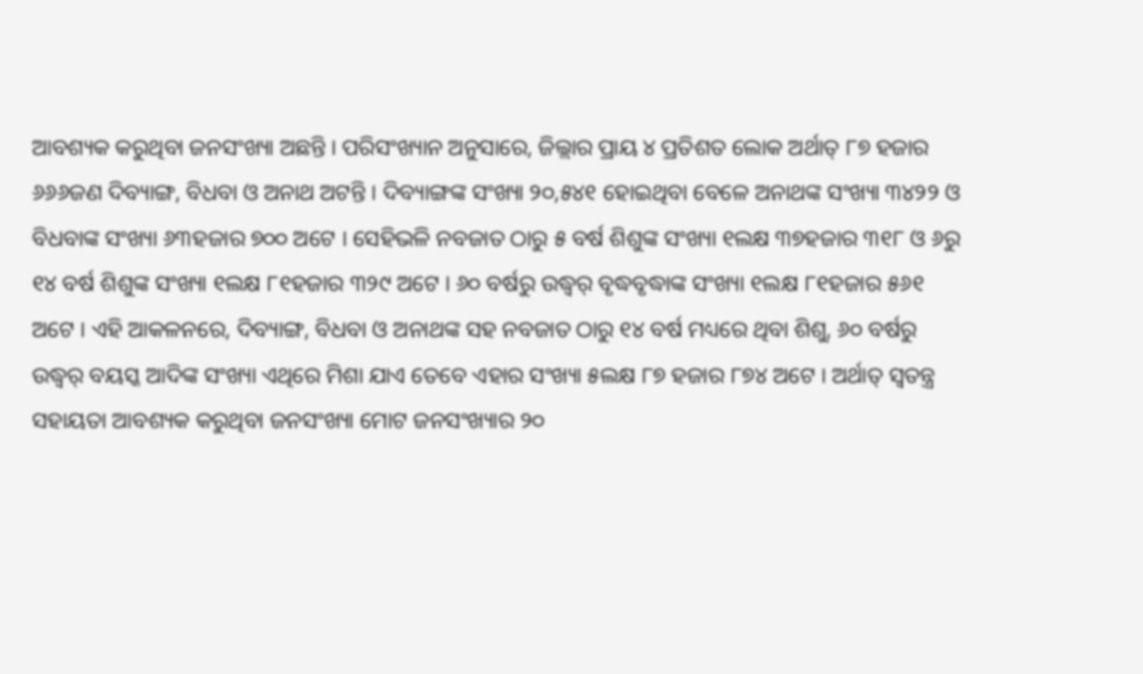ଆବଶ୍ୟକ କରୁଥିବା ଜନସଂଖ୍ୟା ଅଛନ୍ତି । ପରିସଂଖ୍ୟାନ ଅନୁସାରେ, ଜିଲ୍ଲାର ପ୍ରାୟ ୪ ପ୍ରତିଶତ ଲୋକ ଅର୍ଥାତ୍ ୮୭ ହଜାର ୬୬୬ଜଣ ଦିବ୍ୟାଙ୍ଗ, ବିଧବା ଓ ଅନାଥ ଅଟନ୍ତି । ଦିବ୍ୟାଙ୍ଗଙ୍କ ସଂଖ୍ୟା ୨୦,୫୪୧ ହୋଇଥିବା ବେଳେ ଅନାଥଙ୍କ ସଂଖ୍ୟା ୩୪୨୨ ଓ ବିଧବାଙ୍କ ସଂଖ୍ୟା ୬୩ହଜାର ୭୦୦ ଅଟେ । ସେହିଭଳି ନବଜାତ ଠାରୁ ୫ ବର୍ଷ ଶିଶୁଙ୍କ ସଂଖ୍ୟା ୧ଲକ୍ଷ ୩୭ହଜାର ୩୧୮ ଓ ୬ରୁ ୧୪ ବର୍ଷ ଶିଶୁଙ୍କ ସଂଖ୍ୟା ୧ଲକ୍ଷ ୮୧ହଜାର ୩୨୯ ଅଟେ । ୬୦ ବର୍ଷରୁ ଉଦ୍ଧ୍ୱର୍ ବୃଦ୍ଧବୃଦ୍ଧାଙ୍କ ସଂଖ୍ୟା ୧ଲକ୍ଷ ୮୧ହଜାର ୫୬୧ ଅଟେ । ଏହି ଆକଳନରେ, ଦିବ୍ୟାଙ୍ଗ, ବିଧବା ଓ ଅନାଥଙ୍କ ସହ ନବଜାତ ଠାରୁ ୧୪ ବର୍ଷ ମଧ୍ୟରେ ଥିବା ଶିଶୁ, ୬୦ ବର୍ଷରୁ ଉଦ୍ଧ୍ୱର୍ ବୟସ୍କ ଆଦିଙ୍କ ସଂଖ୍ୟା ଏଥିରେ ମିଶା ଯାଏ ତେବେ ଏହାର ସଂଖ୍ୟା ୫ଲକ୍ଷ ୮୭ ହଜାର ୮୭୪ ଅଟେ । ଅର୍ଥାତ୍ ସ୍ୱତନ୍ତ୍ର ସହାୟତା ଆବଶ୍ୟକ କରୁଥିବା ଜନସଂଖ୍ୟା ମୋଟ ଜନସଂଖ୍ୟାର ୨୦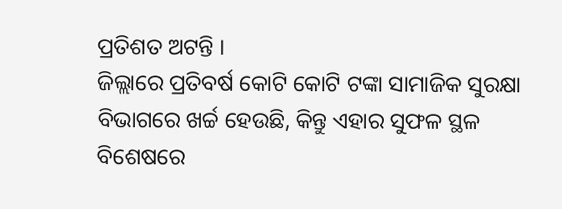ପ୍ରତିଶତ ଅଟନ୍ତି ।
ଜିଲ୍ଲାରେ ପ୍ରତିବର୍ଷ କୋଟି କୋଟି ଟଙ୍କା ସାମାଜିକ ସୁରକ୍ଷା ବିଭାଗରେ ଖର୍ଚ୍ଚ ହେଉଛି, କିନ୍ତୁ ଏହାର ସୁଫଳ ସ୍ଥଳ ବିଶେଷରେ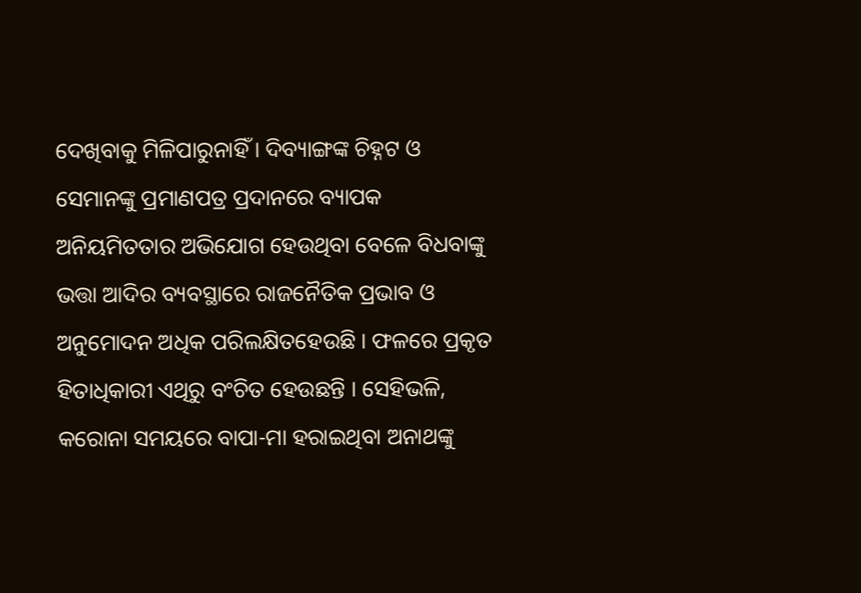ଦେଖିବାକୁ ମିଳିପାରୁନାହିଁ । ଦିବ୍ୟାଙ୍ଗଙ୍କ ଚିହ୍ନଟ ଓ ସେମାନଙ୍କୁ ପ୍ରମାଣପତ୍ର ପ୍ରଦାନରେ ବ୍ୟାପକ ଅନିୟମିତତାର ଅଭିଯୋଗ ହେଉଥିବା ବେଳେ ବିଧବାଙ୍କୁ ଭତ୍ତା ଆଦିର ବ୍ୟବସ୍ଥାରେ ରାଜନୈତିକ ପ୍ରଭାବ ଓ ଅନୁମୋଦନ ଅଧିକ ପରିଲକ୍ଷିତହେଉଛି । ଫଳରେ ପ୍ରକୃତ ହିତାଧିକାରୀ ଏଥିରୁ ବଂଚିତ ହେଉଛନ୍ତି । ସେହିଭଳି, କରୋନା ସମୟରେ ବାପା-ମା ହରାଇଥିବା ଅନାଥଙ୍କୁ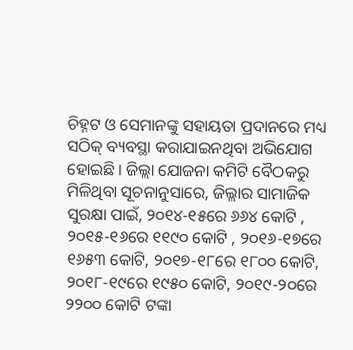ଚିହ୍ନଟ ଓ ସେମାନଙ୍କୁ ସହାୟତା ପ୍ରଦାନରେ ମଧ୍ୟ ସଠିକ୍ ବ୍ୟବସ୍ଥା କରାଯାଇନଥିବା ଅଭିଯୋଗ ହୋଇଛି । ଜିଲ୍ଲା ଯୋଜନା କମିଟି ବୈଠକରୁ ମିଳିଥିବା ସୂଚନାନୁସାରେ, ଜିଲ୍ଲାର ସାମାଜିକ ସୁରକ୍ଷା ପାଇଁ, ୨୦୧୪-୧୫ରେ ୬୬୪ କୋଟି , ୨୦୧୫-୧୬ରେ ୧୧୯୦ କୋଟି , ୨୦୧୬-୧୭ରେ ୧୬୫୩ କୋଟି, ୨୦୧୭-୧୮ରେ ୧୮୦୦ କୋଟି, ୨୦୧୮-୧୯ରେ ୧୯୫୦ କୋଟି, ୨୦୧୯-୨୦ରେ ୨୨୦୦ କୋଟି ଟଙ୍କା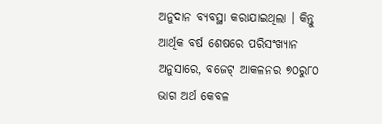ଅନୁଦାନ ବ୍ୟବସ୍ଥା କରାଯାଇଥିଲା । କିନ୍ତୁ ଆର୍ଥିକ ବର୍ଷ ଶେଷରେ ପରିସଂଖ୍ୟାନ ଅନୁସାରେ, ବଜେଟ୍ ଆକଳନର ୭୦ରୁ୮୦ ଭାଗ ଅର୍ଥ କେବଳ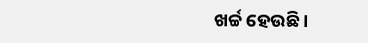ଖର୍ଚ୍ଚ ହେଉଛି ।